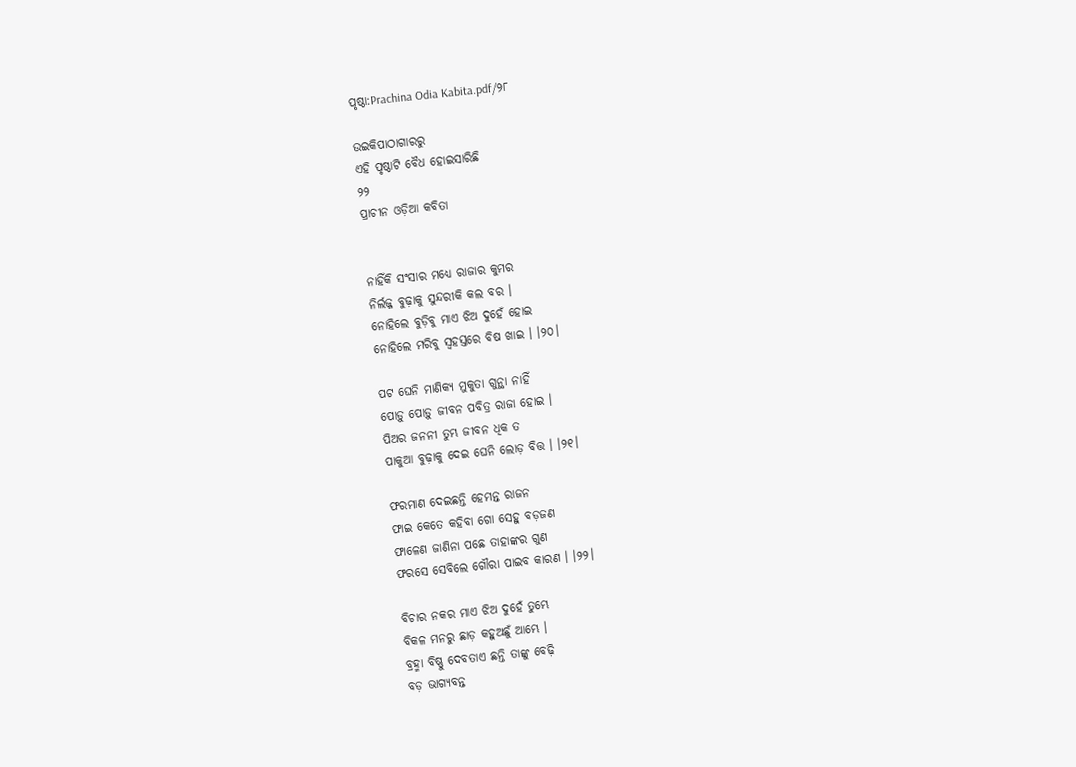ପୃଷ୍ଠା:Prachina Odia Kabita.pdf/୨୮

ଉଇକିପାଠାଗାର‌ରୁ
ଏହି ପୃଷ୍ଠାଟି ବୈଧ ହୋଇସାରିଛି
୨୨
ପ୍ରାଚୀନ ଓଡ଼ିଆ କବିତା


ନାହିଁକି ସଂସାର ମଧ୍ୟେ ରାଜାର କୁମର
ନିର୍ଲଜ୍ଜ ବୁଢ଼ାକୁ ସୁନ୍ଦରୀକି କଲ ବର ।
ନୋହିଲେ ବୁଡ଼ିବୁ ମାଏ ଝିଅ ଦୁହେଁ ହୋଇ
ନୋହିଲେ ମରିବୁ ସ୍ୱହସ୍ତରେ ବିଷ ଖାଇ । ।୨୦।

ପଟ ଘେନି ମାଣିକ୍ୟ ମୁକୁତା ଗୁନ୍ଥା ନାହିଁ
ପୋଡ଼ୁ ପୋଡ଼ୁ ଜୀବନ ପବିତ୍ର ରାଜା ହୋଇ ।
ପିଅର ଜନନୀ ତୁମ୍ଭ ଜୀବନ ଧିକ ତ
ପାକୁଆ ବୁଢ଼ାକୁ ଦେଇ ଘେନି ଲୋଡ଼ ବିତ୍ତ । ।୨୧।

ଫରମାଣ ଦେଇଛନ୍ତି ହେମନ୍ତ ରାଜନ
ଫାଇ କେତେ କ‌ହିବା ଗୋ ସେହୁ ବଡ଼ଜଣ
ଫାଳେଣ ଜାଣିନା ପଛେ ତାହାଙ୍କର ଗୁଣ
ଫରସେ ସେବିଲେ ଗୌରା ପାଇବ କାରଣ । ।୨୨।

ବିଚାର ନ‌କର ମାଏ ଝିଅ ଦୁହେଁ ତୁମ୍ଭେ
ବିକଳ ମନରୁ ଛାଡ଼ କ‌ହୁଅଛୁଁ ଆମ୍ଭେ ।
ବ୍ରହ୍ମା ବିଷ୍ଣୁ ଦେବତାଏ ଛନ୍ତି ତାଙ୍କୁ ବେଢ଼ି
ବଡ଼ ଭାଗ୍ୟବନ୍ତ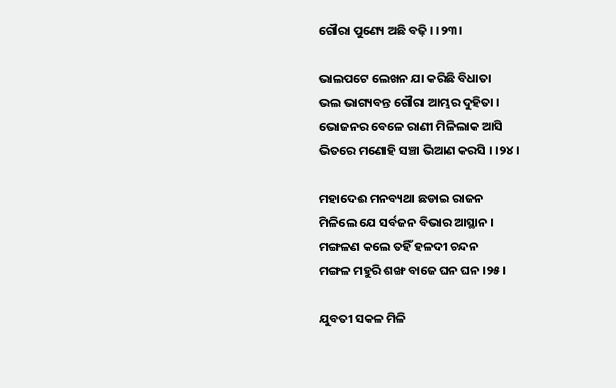ଗୌରା ପୁଣ୍ୟେ ଅଛି ବଢ଼ି । ।୨୩।

ଭାଲପଟେ ଲେଖନ ଯା କରିଛି ବିଧାତା
ଭଲ ଭାଗ୍ୟବନ୍ତ ଗୌରା ଆମ୍ଭର ଦୁହିତା ।
ଭୋଜନର ବେଳେ ରାଣୀ ମିଳିଲାକ ଆସି
ଭିତରେ ମଣୋହି ସଞ୍ଚା ଭିଆଣ କରସି । ।୨୪।

ମହାଦେଈ ମନବ୍ୟଥା ଛଡାଇ ରାଜନ
ମିଳିଲେ ଯେ ସର୍ବଜନ ବିଭାର ଆସ୍ଥାନ ।
ମଙ୍ଗଳଣ କଲେ ତ‌ହିଁ ହଳଦୀ ଚନ୍ଦନ
ମଙ୍ଗଳ ମହୁରି ଶଙ୍ଖ ବାଜେ ଘନ ଘନ ।୨୫।

ଯୁବତୀ ସକଳ ମିଳି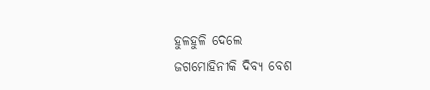ହୁଳହୁଳି ଦେଲେ
ଜଗମୋହିନୀକି ଦିବ୍ୟ ବେଶ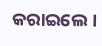କରାଇଲେ ।